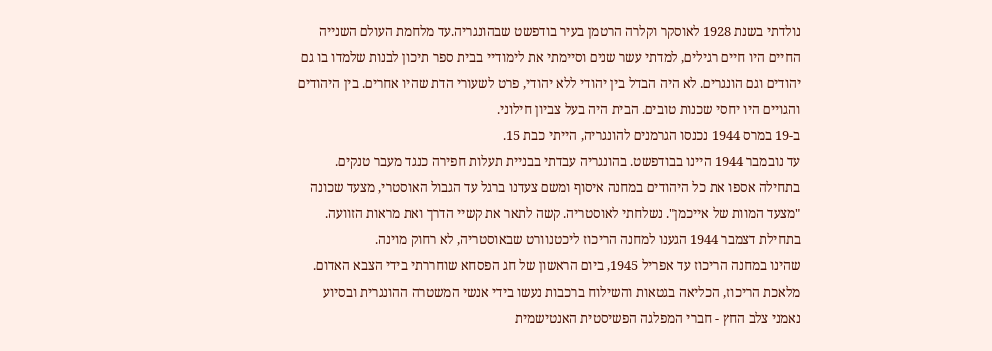נולדתי בשנת 1928 לאוסקר וקלרה הרטמן בעיר בודפשט שבהונגריה.עד מלחמת העולם השנייה החיים היו חיים רגילים, למדתי עשר שנים וסיימתי את לימודיי בבית ספר תיכון לבנות שלמדו בו גם יהודים וגם הונגרים. לא היה הבדל בין יהודי ללא יהודי, פרט לשעורי הדת שהיו אחרים. בין היהודים והגויים היו יחסי שכנות טובים. הבית היה בעל צביון חילוני.
ב-19 במרס 1944 נכנסו הגרמנים להונגריה, הייתי כבת 15.
עד נובמבר 1944 היינו בבודפשט. בהונגריה עבדתי בבניית תעלות חפירה כנגד מעבר טנקים.
בתחילה אספו את כל היהודים במחנה איסוף ומשם צעדנו ברגל עד הגבול האוסטרי, מצעד שכונה "מצעד המוות של אייכמן". נשלחתי לאוסטריה. קשה לתאר את קשיי הדרך ואת מראות הזוועה.
בתחילת דצמבר 1944 הגענו למחנה הריכוז ליכטנוורט שבאוסטריה, לא רחוק מוינה.
שהינו במחנה הריכוז עד אפריל 1945, ביום הראשון של חג הפסחא שוחררתי בידי הצבא האדום.
מלאכת הריכוז, הכליאה בגטאות והשילוח ברכבות נעשו בידי אנשי המשטרה ההונגרית ובסיוע נאמני צלב החץ - חברי המפלגה הפשיסטית האנטישמית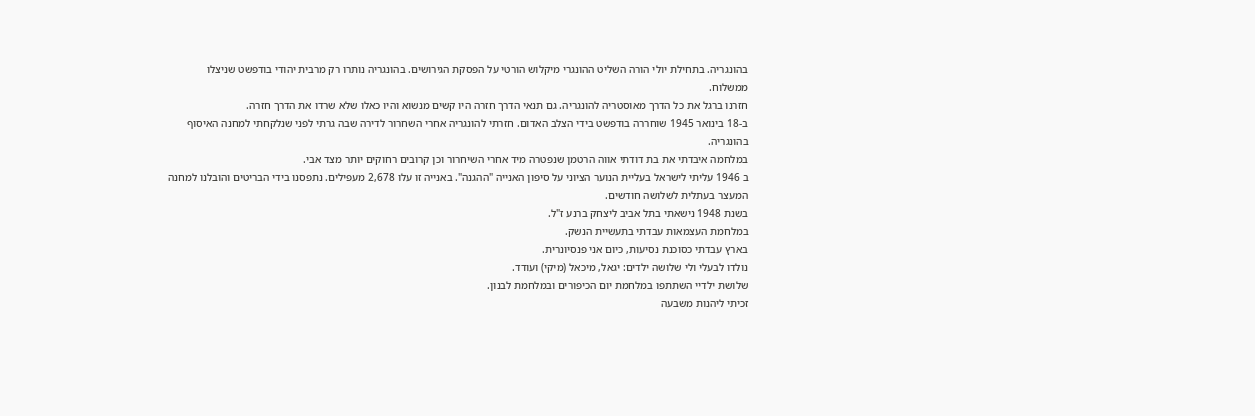בהונגריה. בתחילת יולי הורה השליט ההונגרי מיקלוש הורטי על הפסקת הגירושים. בהונגריה נותרו רק מרבית יהודי בודפשט שניצלו ממשלוח.
חזרנו ברגל את כל הדרך מאוסטריה להונגריה. גם תנאי הדרך חזרה היו קשים מנשוא והיו כאלו שלא שרדו את הדרך חזרה.
ב-18 בינואר 1945 שוחררה בודפשט בידי הצלב האדום. חזרתי להונגריה אחרי השחרור לדירה שבה גרתי לפני שנלקחתי למחנה האיסוף בהונגריה.
במלחמה איבדתי את בת דודתי אווה הרטמן שנפטרה מיד אחרי השיחרור וכן קרובים רחוקים יותר מצד אבי.
ב 1946 עליתי לישראל בעליית הנוער הציוני על סיפון האנייה "ההגנה". באנייה זו עלו 2,678 מעפילים. נתפסנו בידי הבריטים והובלנו למחנה המעצר בעתלית לשלושה חודשים.
בשנת 1948 נישאתי בתל אביב ליצחק ברנע ז"ל.
במלחמת העצמאות עבדתי בתעשיית הנשק.
בארץ עבדתי כסוכנת נסיעות, כיום אני פנסיונרית.
נולדו לבעלי ולי שלושה ילדים: יגאל, מיכאל (מיקי) ועודד.
שלושת ילדיי השתתפו במלחמת יום הכיפורים ובמלחמת לבנון.
זכיתי ליהנות משבעה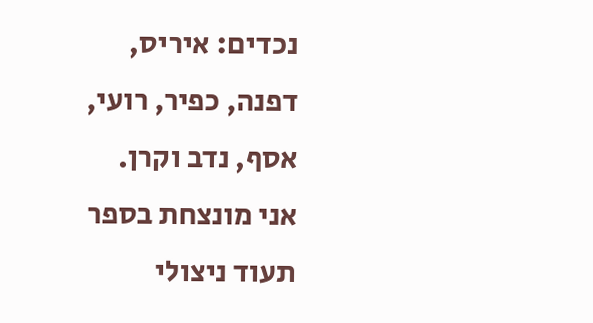נכדים: איריס, דפנה, כפיר, רועי, אסף, נדב וקרן.
אני מונצחת בספר תעוד ניצולי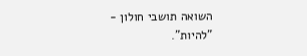השואה תושבי חולון - "להיות".